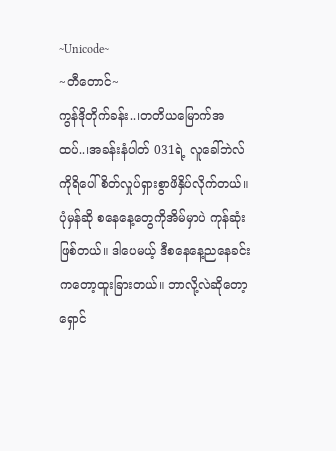~Unicode~
~တီတောင်~
ကွန်ဒိုတိုက်ခန်း..၊တတိယမြောက်အထပ်..၊အခန်းနံပါတ် 031ရဲ့ လူခေါ်ဘဲလ်ကိုရိပေါ်စိတ်လှုပ်ရှားစွာဖိနှိပ်လိုက်တယ်။ပုံမှန်ဆို စနေနေ့တွေကိုအိမ်မှာပဲ ကုန်ဆုံးဖြစ်တယ်။ ဒါပေမယ့် ဒီစနေနေ့ညနေခင်းကတော့ထူးခြားတယ်။ ဘာလို့လဲဆိုတော့ရှောင်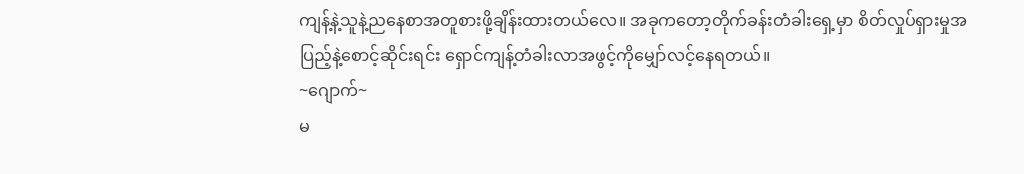ကျန့်နဲ့သူနဲ့ညနေစာအတူစားဖို့ချိန်းထားတယ်လေ။ အခုကတော့တိုက်ခန်းတံခါးရှေ့မှာ စိတ်လှုပ်ရှားမှုအပြည့်နဲ့စောင့်ဆိုင်းရင်း ရှောင်ကျန့်တံခါးလာအဖွင့်ကိုမျှော်လင့်နေရတယ်။
~ဂျောက်~
မ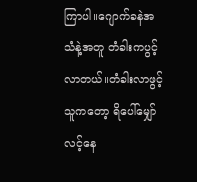ကြာပါ။ဂျောက်ခနဲအသံနဲ့အတူ တံခါးကပွင့်လာတယ်။တံခါးလာဖွင့်သူကတော့ ရိပေါ်မျှော်လင့်နေ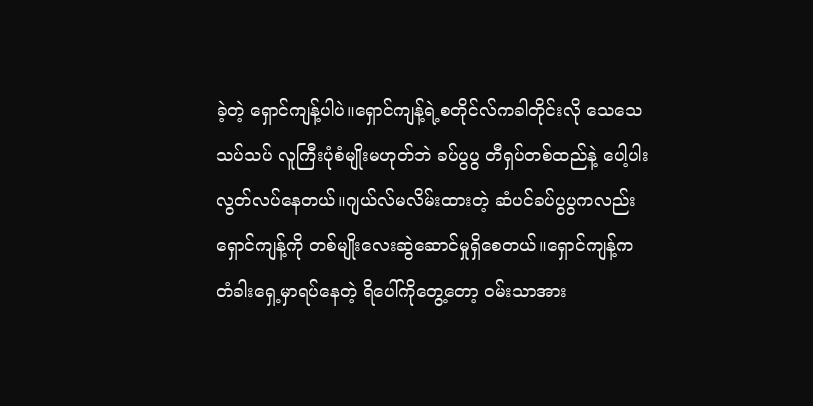ခဲ့တဲ့ ရှောင်ကျန့်ပါပဲ။ရှောင်ကျန့်ရဲ့စတိုင်လ်ကခါတိုင်းလို သေသေသပ်သပ် လူကြီးပုံစံမျိုးမဟုတ်ဘဲ ခပ်ပွပွ တီရှပ်တစ်ထည်နဲ့ ပေါ့ပါးလွတ်လပ်နေတယ်။ဂျယ်လ်မလိမ်းထားတဲ့ ဆံပင်ခပ်ပွပွကလည်းရှောင်ကျန့်ကို တစ်မျိုးလေးဆွဲဆောင်မှုရှိစေတယ်။ရှောင်ကျန့်က တံခါးရှေ့မှာရပ်နေတဲ့ ရိပေါ်ကိုတွေ့တော့ ဝမ်းသာအား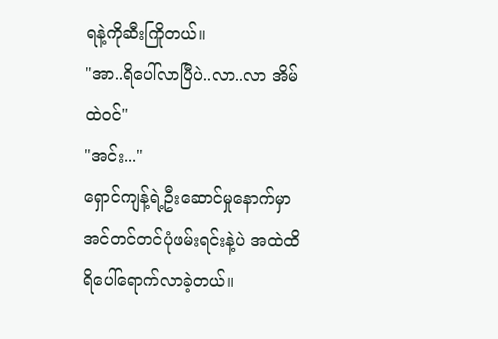ရနဲ့ကိုဆီးကြိုတယ်။
"အာ..ရိပေါ်လာပြီပဲ..လာ..လာ အိမ်ထဲဝင်"
"အင်း..."
ရှောင်ကျန့်ရဲ့ဦးဆောင်မှုနောက်မှာ အင်တင်တင်ပုံဖမ်းရင်းနဲ့ပဲ အထဲထိရိပေါ်ရောက်လာခဲ့တယ်။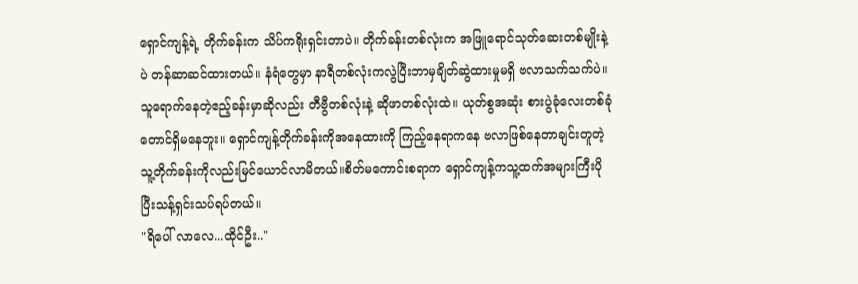ရှောင်ကျန့်ရဲ့ တိုက်ခန်းက သိပ်ကရိုးရှင်းတာပဲ။ တိုက်ခန်းတစ်လုံးက အဖြူရောင်သုတ်ဆေးတစ်မျိုးနဲ့ပဲ တန်ဆာဆင်ထားတယ်။ နံရံတွေမှာ နာရီတစ်လုံးကလွဲပြီးဘာမှချိတ်ဆွဲထားမှုမရှိ ဗလာသက်သက်ပဲ။သူရောက်နေတဲ့ဧည့်ခန်းမှာဆိုလည်း တီဗွီတစ်လုံးနဲ့ ဆိုဖာတစ်လုံးထဲ။ ယုတ်စွအဆုံး စားပွဲခုံလေးတစ်ခုံတောင်ရှိမနေဘူး။ ရှောင်ကျန့်တိုက်ခန်းကိုအနေထားကို ကြည့်နေရာကနေ ဗလာဖြစ်နေတာချင်းတူတဲ့ သူ့တိုက်ခန်းကိုလည်းမြင်ယောင်လာမိတယ်။စိတ်မကောင်းစရာက ရှောင်ကျန့်ကသူ့ထက်အများကြီးပိုပြီးသန့်ရှင်းသပ်ရပ်တယ်။
"ရိပေါ် လာလေ...ထိုင်ဦး.."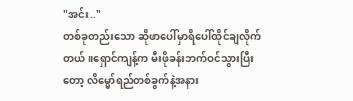"အင်း.."
တစ်ခုတည်းသော ဆိုဖာပေါ်မှာရိပေါ်ထိုင်ချလိုက်တယ်။ရှောင်ကျန့်က မီးဖိုခန်းဘက်ဝင်သွားပြီးတော့ လိမ္မော်ရည်တစ်ခွက်နဲ့အနား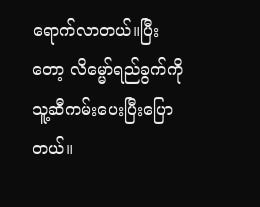ရောက်လာတယ်။ပြီးတော့ လိမ္မော်ရည်ခွက်ကိုသူ့ဆီကမ်းပေးပြီးပြောတယ်။